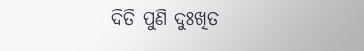ଦିତି ପୁଣି ଦୁଃଖିତ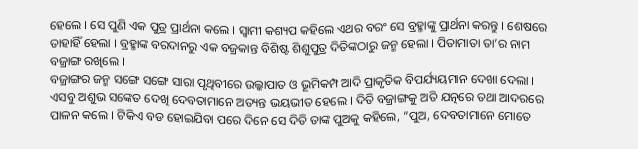ହେଲେ । ସେ ପୁଣି ଏକ ପୁତ୍ର ପ୍ରାର୍ଥନା କଲେ । ସ୍ୱାମୀ କଶ୍ୟପ କହିଲେ ଏଥର ବରଂ ସେ ବ୍ରହ୍ମାଙ୍କୁ ପ୍ରାର୍ଥନା କରନ୍ତୁ । ଶେଷରେ ତାହାହିଁ ହେଲା । ବ୍ରହ୍ମାଙ୍କ ବରଦାନରୁ ଏକ ବଜ୍ରକାନ୍ତ ବିଶିଷ୍ଟ ଶିଶୁପୁତ୍ର ଦିତିଙ୍କଠାରୁ ଜନ୍ମ ହେଲା । ପିତାମାତା ତା’ର ନାମ ବଜ୍ରାଙ୍ଗ ରଖିଲେ ।
ବଜ୍ରାଙ୍ଗର ଜନ୍ମ ସଙ୍ଗେ ସଙ୍ଗେ ସାରା ପୃଥିବୀରେ ଉଲ୍କାପାତ ଓ ଭୂମିକମ୍ପ ଆଦି ପ୍ରାକୃତିକ ବିପର୍ଯ୍ୟୟମାନ ଦେଖା ଦେଲା । ଏସବୁ ଅଶୁଭ ସଙ୍କେତ ଦେଖି ଦେବତାମାନେ ଅତ୍ୟନ୍ତ ଭୟଭୀତ ହେଲେ । ଦିତି ବଜ୍ରାଙ୍ଗକୁ ଅତି ଯତ୍ନରେ ତଥା ଆଦରରେ ପାଳନ କଲେ । ଟିକିଏ ବଡ ହୋଇଯିବା ପରେ ଦିନେ ସେ ଦିତି ତାଙ୍କ ପୁଅକୁ କହିଲେ, “ପୁଅ, ଦେବତାମାନେ ମୋତେ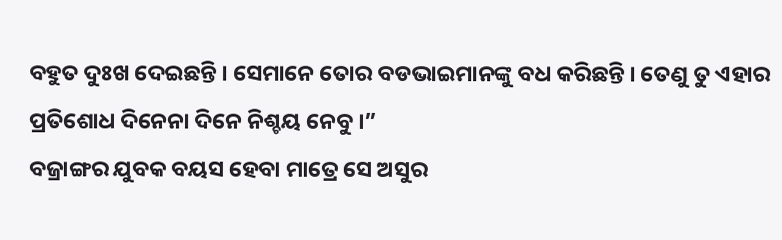ବହୁତ ଦୁଃଖ ଦେଇଛନ୍ତି । ସେମାନେ ତୋର ବଡଭାଇମାନଙ୍କୁ ବଧ କରିଛନ୍ତି । ତେଣୁ ତୁ ଏହାର ପ୍ରତିଶୋଧ ଦିନେନା ଦିନେ ନିଶ୍ଚୟ ନେବୁ ।”
ବଜ୍ରାଙ୍ଗର ଯୁବକ ବୟସ ହେବା ମାତ୍ରେ ସେ ଅସୁର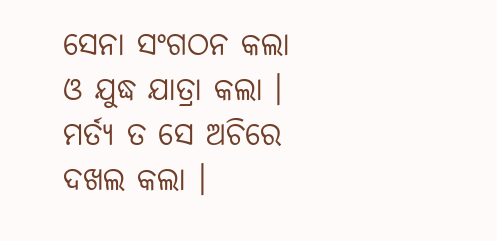ସେନା ସଂଗଠନ କଲା ଓ ଯୁଦ୍ଧ ଯାତ୍ରା କଲା । ମର୍ତ୍ୟ ତ ସେ ଅଚିରେ ଦଖଲ କଲା ।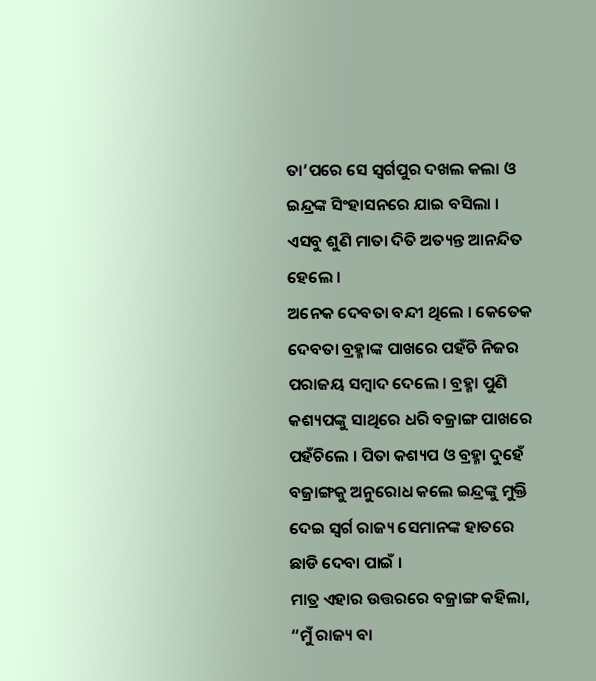ତା’ପରେ ସେ ସ୍ୱର୍ଗପୁର ଦଖଲ କଲା ଓ ଇନ୍ଦ୍ରଙ୍କ ସିଂହାସନରେ ଯାଇ ବସିଲା । ଏସବୁ ଶୁଣି ମାତା ଦିତି ଅତ୍ୟନ୍ତ ଆନନ୍ଦିତ ହେଲେ ।
ଅନେକ ଦେବତା ବନ୍ଦୀ ଥିଲେ । କେତେକ ଦେବତା ବ୍ରହ୍ମାଙ୍କ ପାଖରେ ପହଁଚି ନିଜର ପରାଜୟ ସମ୍ବାଦ ଦେଲେ । ବ୍ରହ୍ମା ପୁଣି କଶ୍ୟପଙ୍କୁ ସାଥିରେ ଧରି ବଜ୍ରାଙ୍ଗ ପାଖରେ ପହଁଚିଲେ । ପିତା କଶ୍ୟପ ଓ ବ୍ରହ୍ମା ଦୁହେଁ ବଜ୍ରାଙ୍ଗକୁ ଅନୁରୋଧ କଲେ ଇନ୍ଦ୍ରଙ୍କୁ ମୁକ୍ତି ଦେଇ ସ୍ୱର୍ଗ ରାଜ୍ୟ ସେମାନଙ୍କ ହାତରେ ଛାଡି ଦେବା ପାଇଁ ।
ମାତ୍ର ଏହାର ଉତ୍ତରରେ ବଜ୍ରାଙ୍ଗ କହିଲା, “ମୁଁ ରାଜ୍ୟ ବା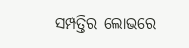ସମ୍ପତ୍ତିର ଲୋଭରେ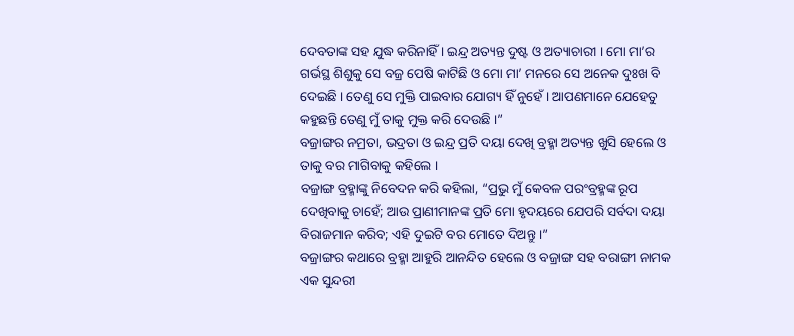ଦେବତାଙ୍କ ସହ ଯୁଦ୍ଧ କରିନାହିଁ । ଇନ୍ଦ୍ର ଅତ୍ୟନ୍ତ ଦୁଷ୍ଟ ଓ ଅତ୍ୟାଚାରୀ । ମୋ ମା’ର ଗର୍ଭସ୍ଥ ଶିଶୁକୁ ସେ ବଜ୍ର ପେଷି କାଟିଛି ଓ ମୋ ମା’ ମନରେ ସେ ଅନେକ ଦୁଃଖ ବି ଦେଇଛି । ତେଣୁ ସେ ମୁକ୍ତି ପାଇବାର ଯୋଗ୍ୟ ହିଁ ନୁହେଁ । ଆପଣମାନେ ଯେହେତୁ କହୁଛନ୍ତି ତେଣୁ ମୁଁ ତାକୁ ମୁକ୍ତ କରି ଦେଉଛି ।”
ବଜ୍ରାଙ୍ଗର ନମ୍ରତା, ଭଦ୍ରତା ଓ ଇନ୍ଦ୍ର ପ୍ରତି ଦୟା ଦେଖି ବ୍ରହ୍ମା ଅତ୍ୟନ୍ତ ଖୁସି ହେଲେ ଓ ତାକୁ ବର ମାଗିବାକୁ କହିଲେ ।
ବଜ୍ରାଙ୍ଗ ବ୍ରହ୍ମାଙ୍କୁ ନିବେଦନ କରି କହିଲା, “ପ୍ରଭୁ ମୁଁ କେବଳ ପରଂବ୍ରହ୍ମଙ୍କ ରୂପ ଦେଖିବାକୁ ଚାହେଁ; ଆଉ ପ୍ରାଣୀମାନଙ୍କ ପ୍ରତି ମୋ ହୃଦୟରେ ଯେପରି ସର୍ବଦା ଦୟା ବିରାଜମାନ କରିବ; ଏହି ଦୁଇଟି ବର ମୋତେ ଦିଅନ୍ତୁ ।”
ବଜ୍ରାଙ୍ଗର କଥାରେ ବ୍ରହ୍ମା ଆହୁରି ଆନନ୍ଦିତ ହେଲେ ଓ ବଜ୍ରାଙ୍ଗ ସହ ବରାଙ୍ଗୀ ନାମକ ଏକ ସୁନ୍ଦରୀ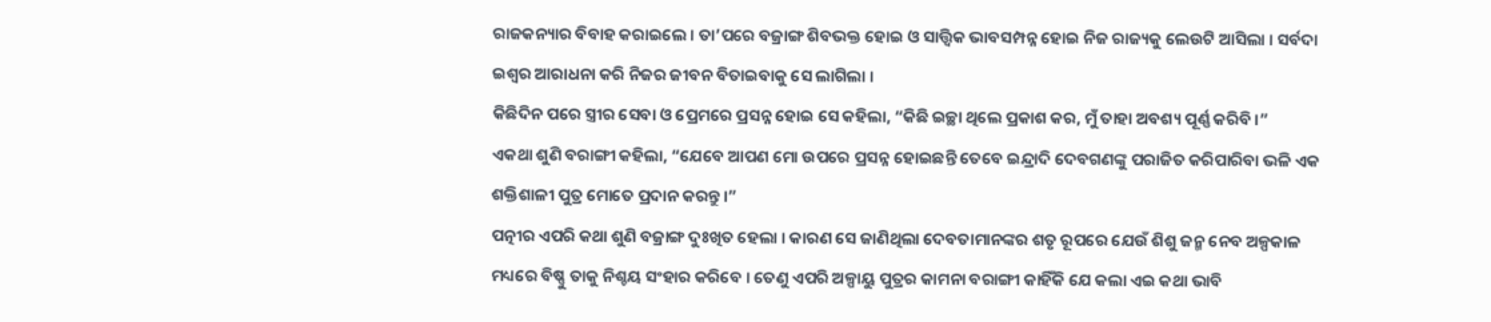ରାଜକନ୍ୟାର ବିବାହ କରାଇଲେ । ତା’ପରେ ବଜ୍ରାଙ୍ଗ ଶିବଭକ୍ତ ହୋଇ ଓ ସାତ୍ତ୍ଵିକ ଭାବସମ୍ପନ୍ନ ହୋଇ ନିଜ ରାଜ୍ୟକୁ ଲେଉଟି ଆସିଲା । ସର୍ବଦା ଇଶ୍ୱର ଆରାଧନା କରି ନିଜର ଜୀବନ ବିତାଇବାକୁ ସେ ଲାଗିଲା ।
କିଛିଦିନ ପରେ ସ୍ତ୍ରୀର ସେବା ଓ ପ୍ରେମରେ ପ୍ରସନ୍ନ ହୋଇ ସେ କହିଲା, “କିଛି ଇଚ୍ଛା ଥିଲେ ପ୍ରକାଶ କର, ମୁଁ ତାହା ଅବଶ୍ୟ ପୂର୍ଣ୍ଣ କରିବି ।”
ଏକଥା ଶୁଣି ବରାଙ୍ଗୀ କହିଲା, “ଯେବେ ଆପଣ ମୋ ଉପରେ ପ୍ରସନ୍ନ ହୋଇଛନ୍ତି ତେବେ ଇନ୍ଦ୍ରାଦି ଦେବଗଣଙ୍କୁ ପରାଜିତ କରିପାରିବା ଭଳି ଏକ ଶକ୍ତିଶାଳୀ ପୁତ୍ର ମୋତେ ପ୍ରଦାନ କରନ୍ତୁ ।”
ପତ୍ନୀର ଏପରି କଥା ଶୁଣି ବଜ୍ରାଙ୍ଗ ଦୁଃଖିତ ହେଲା । କାରଣ ସେ ଜାଣିଥିଲା ଦେବତାମାନଙ୍କର ଶତୃ ରୂପରେ ଯେଉଁ ଶିଶୁ ଜନ୍ମ ନେବ ଅଳ୍ପକାଳ ମଧ୍ୟରେ ବିଷ୍ଣୁ ତାକୁ ନିଶ୍ଚୟ ସଂହାର କରିବେ । ତେଣୁ ଏପରି ଅଳ୍ପାୟୁ ପୁତ୍ରର କାମନା ବରାଙ୍ଗୀ କାହିଁକି ଯେ କଲା ଏଇ କଥା ଭାବି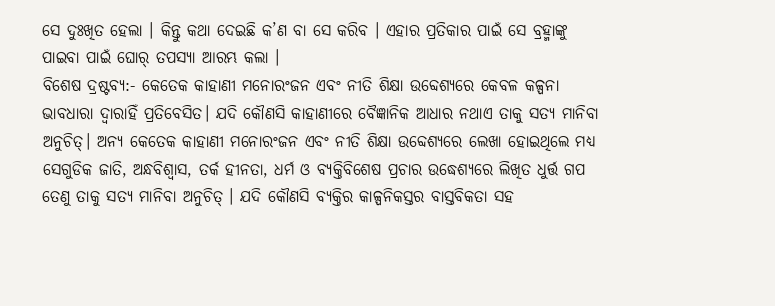ସେ ଦୁଃଖିତ ହେଲା । କିନ୍ତୁ କଥା ଦେଇଛି କ’ଣ ବା ସେ କରିବ । ଏହାର ପ୍ରତିକାର ପାଇଁ ସେ ବ୍ରହ୍ମାଙ୍କୁ ପାଇବା ପାଇଁ ଘୋର୍ ତପସ୍ୟା ଆରମ୍ଭ କଲା ।
ବିଶେଷ ଦ୍ରଷ୍ଟବ୍ୟ:- କେତେକ କାହାଣୀ ମନୋରଂଜନ ଏବଂ ନୀତି ଶିକ୍ଷା ଉବ୍ଦେଶ୍ୟରେ କେବଳ କଳ୍ପନା ଭାବଧାରା ଦ୍ୱାରାହିଁ ପ୍ରତିବେସିତ। ଯଦି କୌଣସି କାହାଣୀରେ ବୈଜ୍ଞାନିକ ଆଧାର ନଥାଏ ତାକୁ ସତ୍ୟ ମାନିବା ଅନୁଚିତ୍। ଅନ୍ୟ କେତେକ କାହାଣୀ ମନୋରଂଜନ ଏବଂ ନୀତି ଶିକ୍ଷା ଉବ୍ଦେଶ୍ୟରେ ଲେଖା ହୋଇଥିଲେ ମଧ୍ୟ ସେଗୁଡିକ ଜାତି, ଅନ୍ଧବିଶ୍ୱାସ, ତର୍କ ହୀନତା, ଧର୍ମ ଓ ବ୍ୟକ୍ତିବିଶେଷ ପ୍ରଚାର ଉଦ୍ଧେଶ୍ୟରେ ଲିଖିତ ଧୁର୍ତ୍ତ ଗପ ତେଣୁ ତାକୁ ସତ୍ୟ ମାନିବା ଅନୁଚିତ୍ । ଯଦି କୌଣସି ବ୍ୟକ୍ତିର କାଳ୍ପନିକସ୍ତର ବାସ୍ତବିକତା ସହ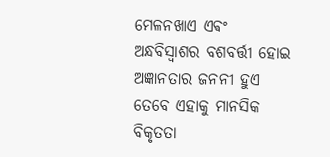ମେଳନଖାଏ ଏଵଂ ଅନ୍ଧବିସ୍ଵାଶର ବଶବର୍ତ୍ତୀ ହୋଇ ଅଜ୍ଞାନତାର ଜନନୀ ହୁଏ ତେବେ ଏହାକୁ ମାନସିକ ବିକୃତତା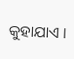କୁହାଯାଏ ।